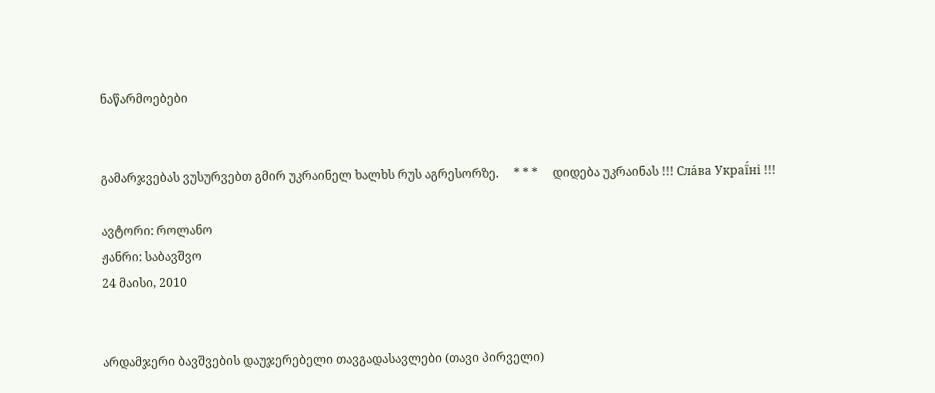ნაწარმოებები


გამარჯვებას ვუსურვებთ გმირ უკრაინელ ხალხს რუს აგრესორზე.     * * *     დიდება უკრაინას !!! Сла́ва Украї́ні !!!

ავტორი: როლანო
ჟანრი: საბავშვო
24 მაისი, 2010


არდამჯერი ბავშვების დაუჯერებელი თავგადასავლები (თავი პირველი)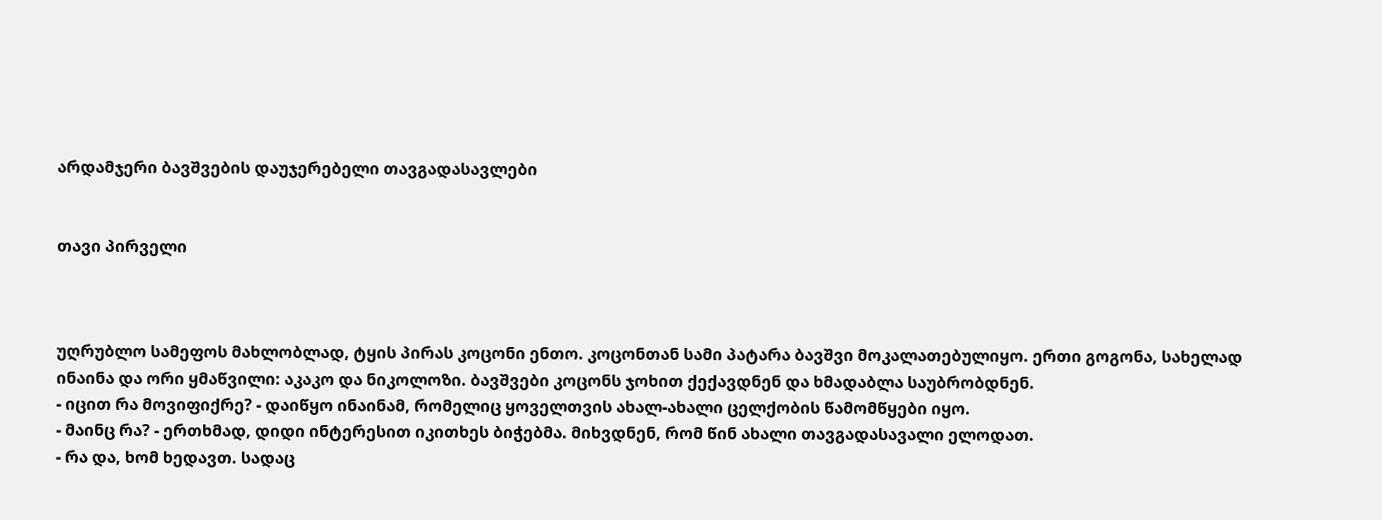არდამჯერი ბავშვების დაუჯერებელი თავგადასავლები


თავი პირველი



უღრუბლო სამეფოს მახლობლად, ტყის პირას კოცონი ენთო. კოცონთან სამი პატარა ბავშვი მოკალათებულიყო. ერთი გოგონა, სახელად ინაინა და ორი ყმაწვილი: აკაკო და ნიკოლოზი. ბავშვები კოცონს ჯოხით ქექავდნენ და ხმადაბლა საუბრობდნენ.
- იცით რა მოვიფიქრე? - დაიწყო ინაინამ, რომელიც ყოველთვის ახალ-ახალი ცელქობის წამომწყები იყო.
- მაინც რა? - ერთხმად, დიდი ინტერესით იკითხეს ბიჭებმა. მიხვდნენ, რომ წინ ახალი თავგადასავალი ელოდათ.
- რა და, ხომ ხედავთ. სადაც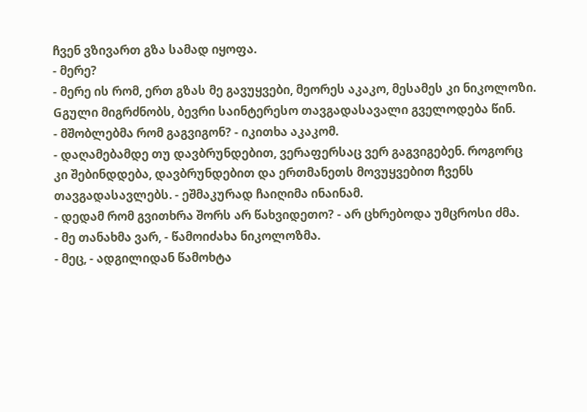ჩვენ ვზივართ გზა სამად იყოფა.
- მერე?
- მერე ის რომ, ერთ გზას მე გავუყვები, მეორეს აკაკო, მესამეს კი ნიკოლოზი. Gგული მიგრძნობს, ბევრი საინტერესო თავგადასავალი გველოდება წინ.
- მშობლებმა რომ გაგვიგონ? - იკითხა აკაკომ.
- დაღამებამდე თუ დავბრუნდებით, ვერაფერსაც ვერ გაგვიგებენ. როგორც კი შებინდდება, დავბრუნდებით და ერთმანეთს მოვუყვებით ჩვენს თავგადასავლებს. - ეშმაკურად ჩაიღიმა ინაინამ.
- დედამ რომ გვითხრა შორს არ წახვიდეთო? - არ ცხრებოდა უმცროსი ძმა.
- მე თანახმა ვარ, - წამოიძახა ნიკოლოზმა.
- მეც, - ადგილიდან წამოხტა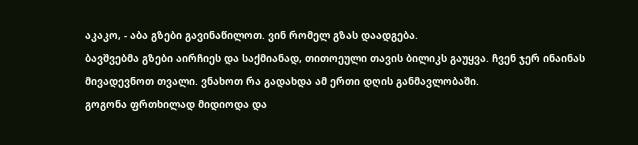აკაკო, - აბა გზები გავინაწილოთ. ვინ რომელ გზას დაადგება.
ბავშვებმა გზები აირჩიეს და საქმიანად, თითოეული თავის ბილიკს გაუყვა. ჩვენ ჯერ ინაინას მივადევნოთ თვალი. ვნახოთ რა გადახდა ამ ერთი დღის განმავლობაში.
გოგონა ფრთხილად მიდიოდა და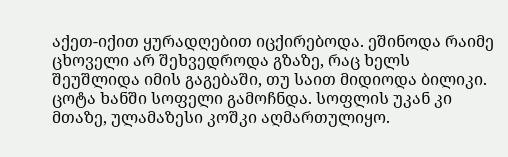აქეთ-იქით ყურადღებით იცქირებოდა. ეშინოდა რაიმე ცხოველი არ შეხვედროდა გზაზე, რაც ხელს შეუშლიდა იმის გაგებაში, თუ საით მიდიოდა ბილიკი.
ცოტა ხანში სოფელი გამოჩნდა. სოფლის უკან კი მთაზე, ულამაზესი კოშკი აღმართულიყო.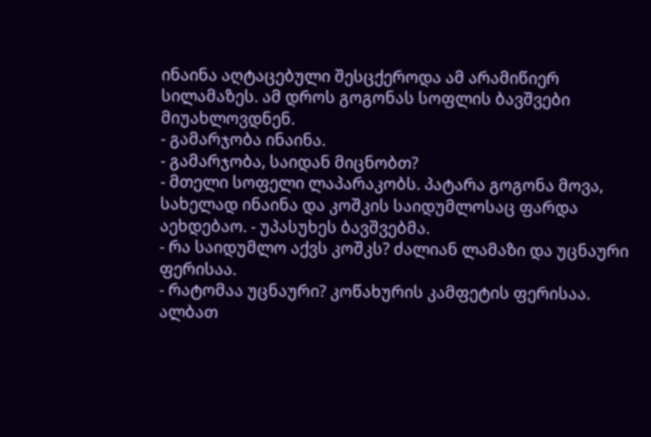ინაინა აღტაცებული შესცქეროდა ამ არამიწიერ სილამაზეს. ამ დროს გოგონას სოფლის ბავშვები მიუახლოვდნენ.
- გამარჯობა ინაინა.
- გამარჯობა, საიდან მიცნობთ?
- მთელი სოფელი ლაპარაკობს. პატარა გოგონა მოვა, სახელად ინაინა და კოშკის საიდუმლოსაც ფარდა აეხდებაო. - უპასუხეს ბავშვებმა.
- რა საიდუმლო აქვს კოშკს? ძალიან ლამაზი და უცნაური ფერისაა.
- რატომაა უცნაური? კოწახურის კამფეტის ფერისაა. ალბათ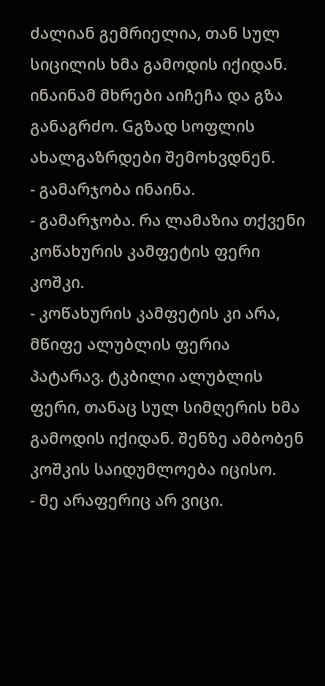ძალიან გემრიელია, თან სულ სიცილის ხმა გამოდის იქიდან.
ინაინამ მხრები აიჩეჩა და გზა განაგრძო. Gგზად სოფლის ახალგაზრდები შემოხვდნენ.
- გამარჯობა ინაინა.
- გამარჯობა. რა ლამაზია თქვენი კოწახურის კამფეტის ფერი კოშკი.
- კოწახურის კამფეტის კი არა, მწიფე ალუბლის ფერია პატარავ. ტკბილი ალუბლის ფერი, თანაც სულ სიმღერის ხმა გამოდის იქიდან. შენზე ამბობენ კოშკის საიდუმლოება იცისო.
- მე არაფერიც არ ვიცი.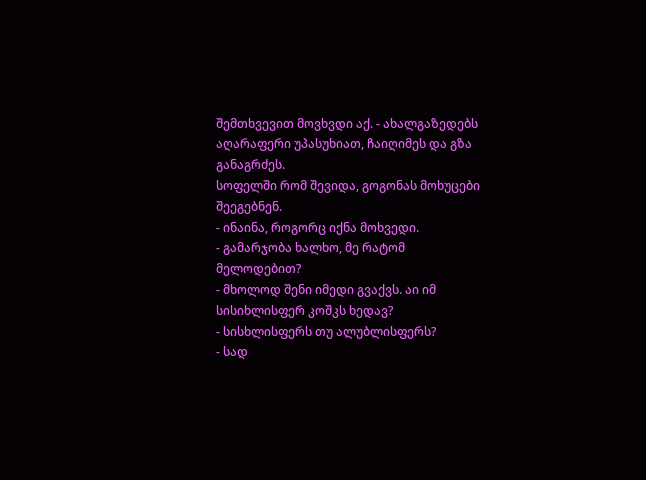შემთხვევით მოვხვდი აქ. - ახალგაზედებს აღარაფერი უპასუხიათ, ჩაიღიმეს და გზა განაგრძეს.
სოფელში რომ შევიდა, გოგონას მოხუცები შეეგებნენ.
- ინაინა, როგორც იქნა მოხვედი.
- გამარჯობა ხალხო, მე რატომ მელოდებით?
- მხოლოდ შენი იმედი გვაქვს. აი იმ სისიხლისფერ კოშკს ხედავ?
- სისხლისფერს თუ ალუბლისფერს?
- სად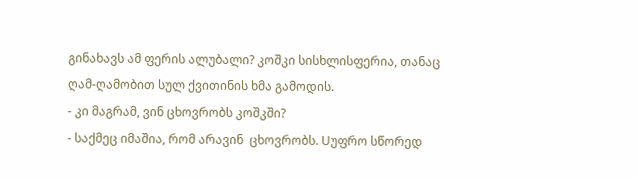გინახავს ამ ფერის ალუბალი? კოშკი სისხლისფერია, თანაც ღამ-ღამობით სულ ქვითინის ხმა გამოდის.
- კი მაგრამ, ვინ ცხოვრობს კოშკში?
- საქმეც იმაშია, რომ არავინ  ცხოვრობს. Uუფრო სწორედ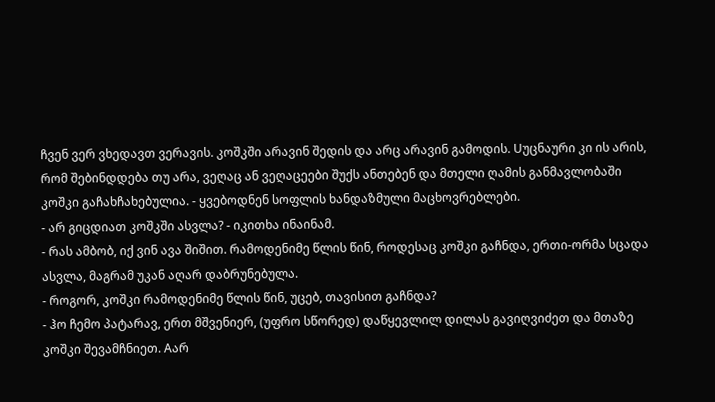ჩვენ ვერ ვხედავთ ვერავის. კოშკში არავინ შედის და არც არავინ გამოდის. Uუცნაური კი ის არის, რომ შებინდდება თუ არა, ვეღაც ან ვეღაცეები შუქს ანთებენ და მთელი ღამის განმავლობაში კოშკი გაჩახჩახებულია. - ყვებოდნენ სოფლის ხანდაზმული მაცხოვრებლები.
- არ გიცდიათ კოშკში ასვლა? - იკითხა ინაინამ.
- რას ამბობ, იქ ვინ ავა შიშით. რამოდენიმე წლის წინ, როდესაც კოშკი გაჩნდა, ერთი-ორმა სცადა ასვლა, მაგრამ უკან აღარ დაბრუნებულა.
- როგორ, კოშკი რამოდენიმე წლის წინ, უცებ, თავისით გაჩნდა?
- ჰო ჩემო პატარავ, ერთ მშვენიერ, (უფრო სწორედ) დაწყევლილ დილას გავიღვიძეთ და მთაზე კოშკი შევამჩნიეთ. Aარ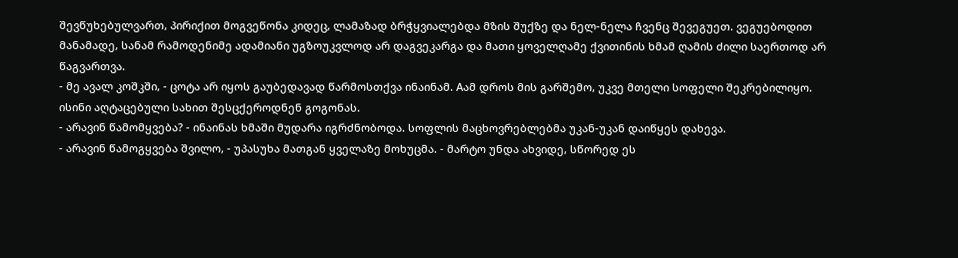შევწუხებულვართ, პირიქით მოგვეწონა კიდეც, ლამაზად ბრჭყვიალებდა მზის შუქზე და ნელ-ნელა ჩვენც შევეგუეთ. ვეგუებოდით  მანამადე, სანამ რამოდენიმე ადამიანი უგზოუკვლოდ არ დაგვეკარგა და მათი ყოველღამე ქვითინის ხმამ ღამის ძილი საერთოდ არ წაგვართვა.
- მე ავალ კოშკში, - ცოტა არ იყოს გაუბედავად წარმოსთქვა ინაინამ. Aამ დროს მის გარშემო, უკვე მთელი სოფელი შეკრებილიყო. ისინი აღტაცებული სახით შესცქეროდნენ გოგონას.
- არავინ წამომყვება? - ინაინას ხმაში მუდარა იგრძნობოდა. სოფლის მაცხოვრებლებმა უკან-უკან დაიწყეს დახევა.
- არავინ წამოგყვება შვილო, - უპასუხა მათგან ყველაზე მოხუცმა. - მარტო უნდა ახვიდე, სწორედ ეს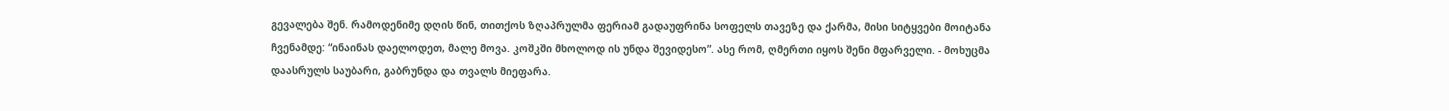გევალება შენ. რამოდენიმე დღის წინ, თითქოს ზღაპრულმა ფერიამ გადაუფრინა სოფელს თავეზე და ქარმა, მისი სიტყვები მოიტანა ჩვენამდე: “ინაინას დაელოდეთ, მალე მოვა. კოშკში მხოლოდ ის უნდა შევიდესო”. ასე რომ, ღმერთი იყოს შენი მფარველი. - მოხუცმა დაასრულს საუბარი, გაბრუნდა და თვალს მიეფარა.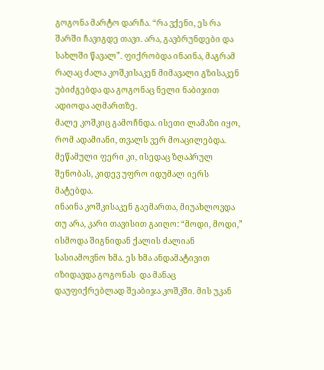გოგონა მარტო დარჩა. “რა ვქენი, ეს რა შარში ჩავიგდე თავი. არა, გავბრუნდები და სახლში წავალ”. ფიქრობდა ინაინა, მაგრამ რაღაც ძალა კოშკისაკენ მიმავალი გზისაკენ უბიძგებდა და გოგონაც ნელი ნაბიჯით ადიოდა აღმართზე.
მალე კოშკიც გამოჩნდა. ისეთი ლამაზი იყო, რომ ადამიანი, თვალს ვერ მოაცილებდა. მეწამული ფერი კი, ისედაც ზღაპრულ შენობას, კიდევ უფრო იდუმალ იერს მატებდა.
ინაინა კოშკისაკენ გაემართა, მიუახლოვდა თუ არა, კარი თავისით გაიღო: “მოდი, მოდი,” ისმოდა შიგნიდან ქალის ძალიან სასიამოვნო ხმა. ეს ხმა ანდამატივით იზიდავდა გოგონას  და მანაც დაუფიქრებლად შეაბიჯა კოშკში. მის უკან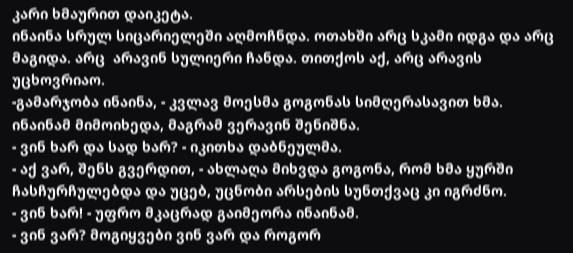კარი ხმაურით დაიკეტა.
ინაინა სრულ სიცარიელეში აღმოჩნდა. ოთახში არც სკამი იდგა და არც მაგიდა. არც  არავინ სულიერი ჩანდა. თითქოს აქ, არც არავის უცხოვრიაო.
-გამარჯობა ინაინა, - კვლავ მოესმა გოგონას სიმღერასავით ხმა. ინაინამ მიმოიხედა, მაგრამ ვერავინ შენიშნა.
- ვინ ხარ და სად ხარ? - იკითხა დაბნეულმა.
- აქ ვარ, შენს გვერდით, - ახლაღა მიხვდა გოგონა, რომ ხმა ყურში ჩასჩურჩულებდა და უცებ, უცნობი არსების სუნთქვაც კი იგრძნო.
- ვინ ხარ! - უფრო მკაცრად გაიმეორა ინაინამ.
- ვინ ვარ? მოგიყვები ვინ ვარ და როგორ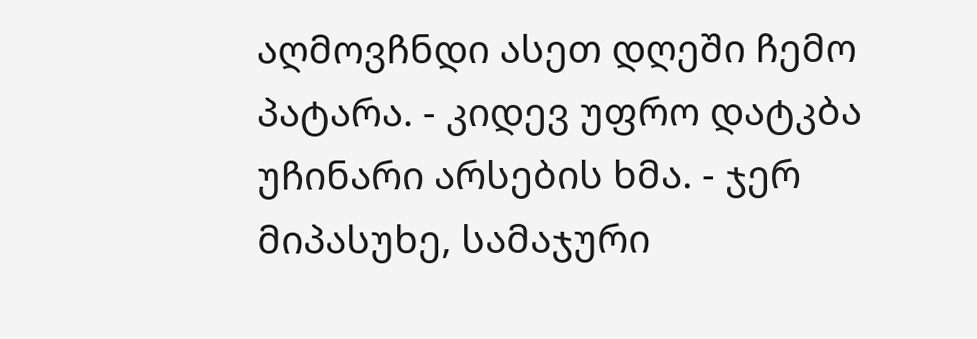აღმოვჩნდი ასეთ დღეში ჩემო პატარა. - კიდევ უფრო დატკბა უჩინარი არსების ხმა. - ჯერ მიპასუხე, სამაჯური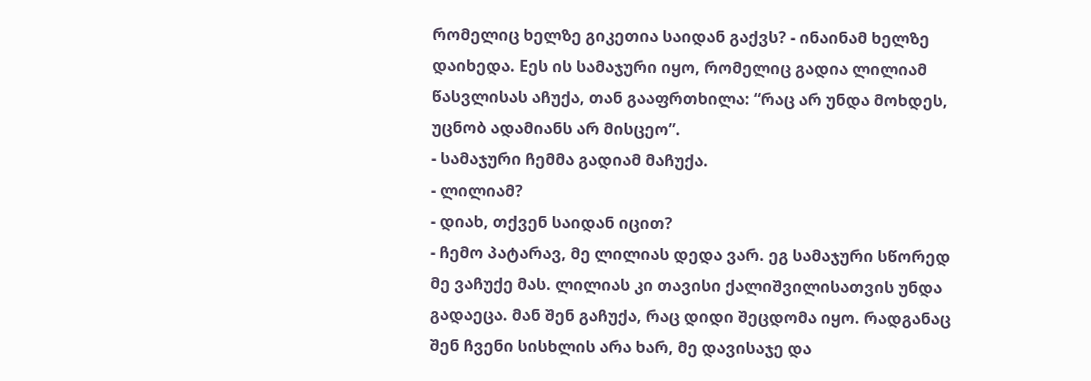რომელიც ხელზე გიკეთია საიდან გაქვს? - ინაინამ ხელზე დაიხედა. Eეს ის სამაჯური იყო, რომელიც გადია ლილიამ წასვლისას აჩუქა, თან გააფრთხილა: “რაც არ უნდა მოხდეს, უცნობ ადამიანს არ მისცეო”.
- სამაჯური ჩემმა გადიამ მაჩუქა.
- ლილიამ?
- დიახ, თქვენ საიდან იცით?
- ჩემო პატარავ, მე ლილიას დედა ვარ. ეგ სამაჯური სწორედ მე ვაჩუქე მას. ლილიას კი თავისი ქალიშვილისათვის უნდა გადაეცა. მან შენ გაჩუქა, რაც დიდი შეცდომა იყო. რადგანაც შენ ჩვენი სისხლის არა ხარ, მე დავისაჯე და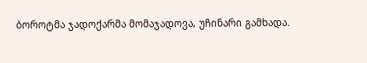ბოროტმა ჯადოქარმა მომაჯადოვა, უჩინარი გამხადა.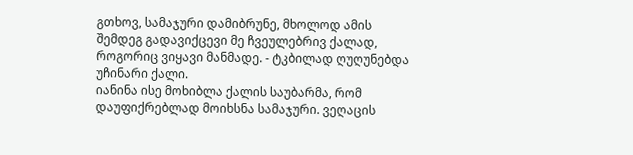გთხოვ, სამაჯური დამიბრუნე, მხოლოდ ამის შემდეგ გადავიქცევი მე ჩვეულებრივ ქალად, როგორიც ვიყავი მანმადე. - ტკბილად ღუღუნებდა უჩინარი ქალი.
იანინა ისე მოხიბლა ქალის საუბარმა, რომ დაუფიქრებლად მოიხსნა სამაჯური. ვეღაცის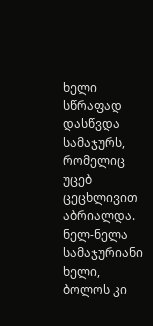ხელი სწრაფად დასწვდა სამაჯურს, რომელიც უცებ ცეცხლივით აბრიალდა. ნელ-ნელა სამაჯურიანი ხელი, ბოლოს კი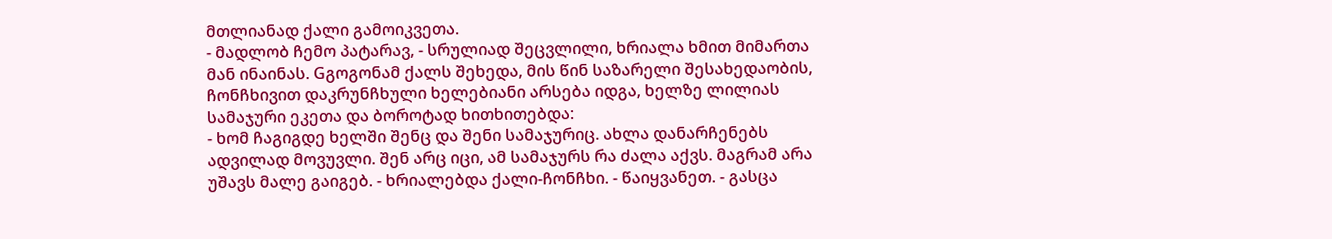მთლიანად ქალი გამოიკვეთა.
- მადლობ ჩემო პატარავ, - სრულიად შეცვლილი, ხრიალა ხმით მიმართა მან ინაინას. Gგოგონამ ქალს შეხედა, მის წინ საზარელი შესახედაობის, ჩონჩხივით დაკრუნჩხული ხელებიანი არსება იდგა, ხელზე ლილიას სამაჯური ეკეთა და ბოროტად ხითხითებდა:
- ხომ ჩაგიგდე ხელში შენც და შენი სამაჯურიც. ახლა დანარჩენებს ადვილად მოვუვლი. შენ არც იცი, ამ სამაჯურს რა ძალა აქვს. მაგრამ არა უშავს მალე გაიგებ. - ხრიალებდა ქალი-ჩონჩხი. - წაიყვანეთ. - გასცა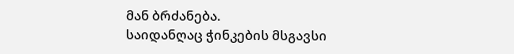მან ბრძანება.
საიდანღაც ჭინკების მსგავსი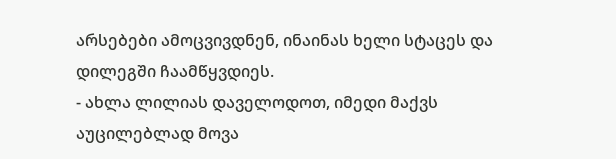არსებები ამოცვივდნენ, ინაინას ხელი სტაცეს და დილეგში ჩაამწყვდიეს.
- ახლა ლილიას დაველოდოთ, იმედი მაქვს აუცილებლად მოვა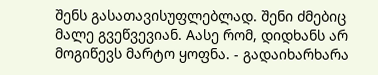შენს გასათავისუფლებლად. შენი ძმებიც მალე გვეწვევიან. Aასე რომ, დიდხანს არ მოგიწევს მარტო ყოფნა. - გადაიხარხარა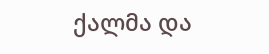ქალმა და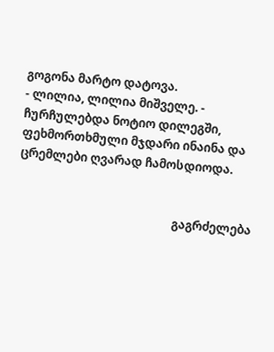გოგონა მარტო დატოვა.
- ლილია, ლილია მიშველე. - ჩურჩულებდა ნოტიო დილეგში, ფეხმორთხმული მჯდარი ინაინა და ცრემლები ღვარად ჩამოსდიოდა.


                                                    გაგრძელება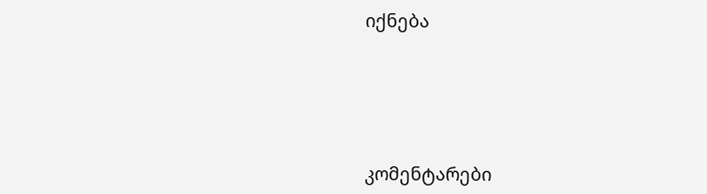იქნება





კომენტარები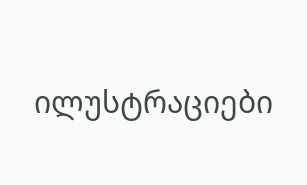ილუსტრაციები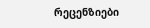რეცენზიები